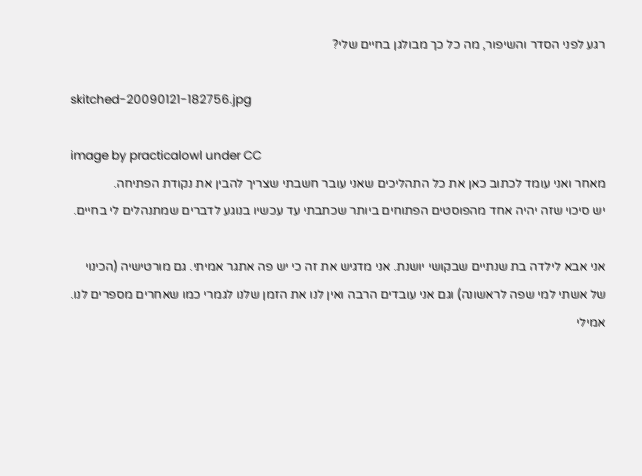רגע לפני הסדר והשיפור, מה כל כך מבולגן בחיים שלי?

skitched-20090121-182756.jpg

image by practicalowl under CC
מאחר ואני עומד לכתוב כאן את כל התהליכים שאני עובר חשבתי שצריך להבין את נקודת הפתיחה.
יש סיכוי שזה יהיה אחד מהפוסטים הפתוחים ביותר שכתבתי עד עכשיו בנוגע לדברים שמתנהלים לי בחיים.

אני אבא לילדה בת שנתיים שבקושי יושנת. אני מדגיש את זה כי יש פה אתגר אמיתי. גם מורטישיה (הכינוי של אשתי למי שפה לראשונה) וגם אני עובדים הרבה ואין לנו את הזמן שלנו לגמרי כמו שאחרים מספרים לנו. אמילי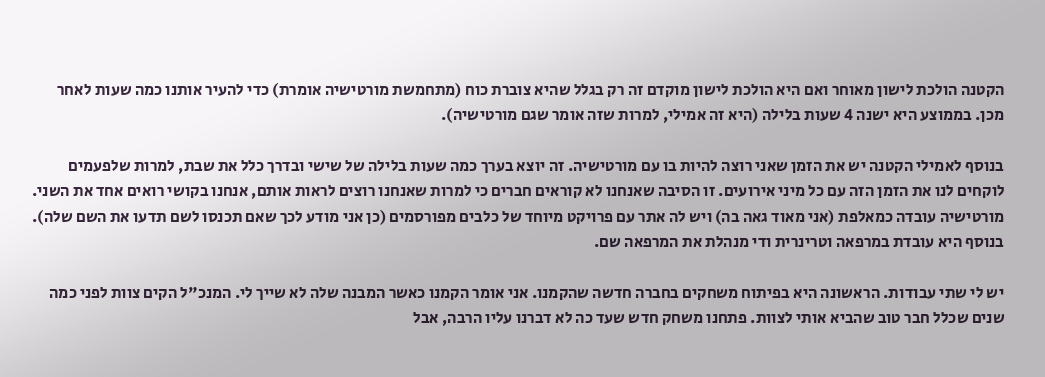הקטנה הולכת לישון מאוחר ואם היא הולכת לישון מוקדם זה רק בגלל שהיא צוברת כוח (מתחמשת מורטישיה אומרת) כדי להעיר אותנו כמה שעות לאחר מכן. בממוצע היא ישנה 4 שעות בלילה (היא זה אמילי, למרות שזה אומר שגם מורטישיה).

בנוסף לאמילי הקטנה יש את הזמן שאני רוצה להיות בו עם מורטישיה. זה יוצא בערך כמה שעות בלילה של שישי ובדרך כלל את שבת, למרות שלפעמים לוקחים לנו את הזמן הזה עם כל מיני אירועים. זו הסיבה שאנחנו לא קוראים חברים כי למרות שאנחנו רוצים לראות אותם, אנחנו בקושי רואים אחד את השני.
מורטישיה עובדה כמאלפת (אני מאוד גאה בה) ויש לה אתר עם פרויקט מיוחד של כלבים מפורסמים (כן אני מודע לכך שאם תכנסו לשם תדעו את השם שלה).
בנוסף היא עובדת במרפאה וטרינרית ודי מנהלת את המרפאה שם.

יש לי שתי עבודות. הראשונה היא בפיתוח משחקים בחברה חדשה שהקמנו. אני אומר הקמנו כאשר המבנה שלה לא שייך לי. המנכ"ל הקים צוות לפני כמה שנים שכלל חבר טוב שהביא אותי לצוות. פתחנו משחק חדש שעד כה לא דברנו עליו הרבה, אבל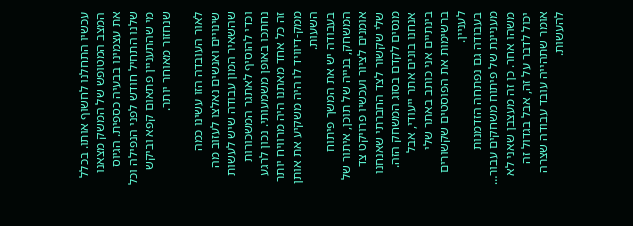עכשיו התחלנו לחשוף אותו. בכלל המצב המטופש של המשק מצאנו את עצמינו בבעיה כספית. הגיוס שלנו התחיל חודש לפני הנפילה וכל מי שהתעניין פתאום קפא וביקש שנחזור מאוחר יותר.

לאור העובדה הזו עשינו כמה שינויים ואנשים נאלצו לעזוב מה שהשאיר המון עבודה שיש לעשות וכדי להוסיף לאתגר המשכורות נחתכו באופן משמעותי. נכון לרגע זה כל אחד מאתנו היה מרוויח יותר ממק-דיוויד לו היה משקיע את אותן השעות.
בעבודה יש את המשך פיתוח המשחק, בנייה של תוכן, איתור של אומנים לציור ועכשיו פרויקט צד שלי שקשור לצד החברתי שאנחנו מנסים לקדם בסוג המשחק הזה. אנחנו בונים אתר ייעודי, אבל בינתיים אני כותב באתר שלי ברשימות את הפוסטים שקשורים לעניין.
בעבודה גם נפתחה הזדמנות מעניינת של פיתוח משחקים עבור… משהו אחר. כן זה מעצבן שאני לא יכול לדבר על זה, אבל בגדול זה אומר שתהייה עובד עבודה שצרה להעשות.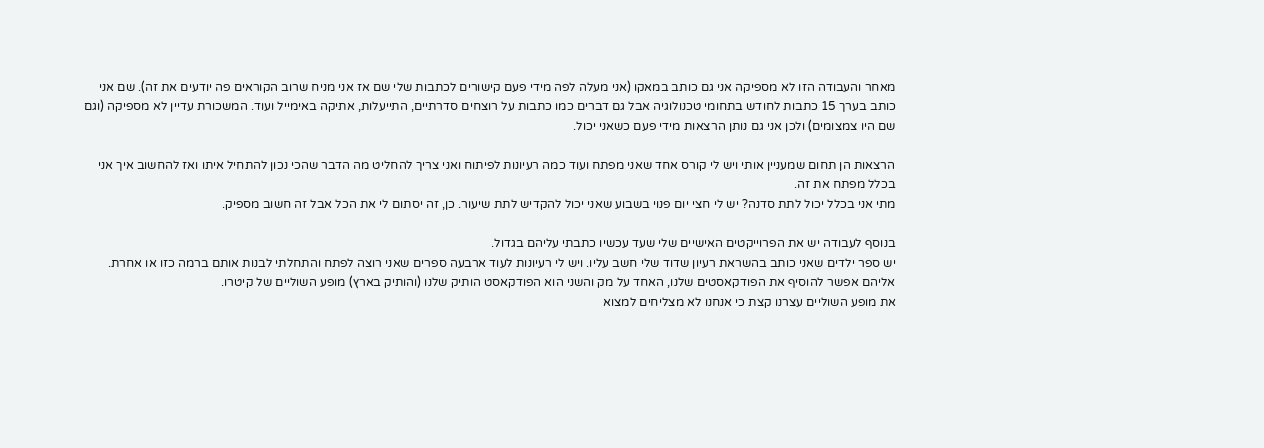מאחר והעבודה הזו לא מספיקה אני גם כותב במאקו (אני מעלה לפה מידי פעם קישורים לכתבות שלי שם אז אני מניח שרוב הקוראים פה יודעים את זה). שם אני כותב בערך 15 כתבות לחודש בתחומי טכנולוגיה אבל גם דברים כמו כתבות על רוצחים סדרתיים, התייעלות, אתיקה באימייל ועוד. המשכורת עדיין לא מספיקה (וגם שם היו צמצומים) ולכן אני גם נותן הרצאות מידי פעם כשאני יכול.

הרצאות הן תחום שמעניין אותי ויש לי קורס אחד שאני מפתח ועוד כמה רעיונות לפיתוח ואני צריך להחליט מה הדבר שהכי נכון להתחיל איתו ואז להחשוב איך אני בכלל מפתח את זה.
מתי אני בכלל יכול לתת סדנה? יש לי חצי יום פנוי בשבוע שאני יכול להקדיש לתת שיעור. כן, זה יסתום לי את הכל אבל זה חשוב מספיק.

בנוסף לעבודה יש את הפרוייקטים האישיים שלי שעד עכשיו כתבתי עליהם בגדול.
יש ספר ילדים שאני כותב בהשראת רעיון שדוד שלי חשב עליו. ויש לי רעיונות לעוד ארבעה ספרים שאני רוצה לפתח והתחלתי לבנות אותם ברמה כזו או אחרת. אליהם אפשר להוסיף את הפודקאסטים שלנו, האחד על מק והשני הוא הפודקאסט הותיק שלנו (והותיק בארץ) מופע השוליים של קיטרו.
את מופע השוליים עצרנו קצת כי אנחנו לא מצליחים למצוא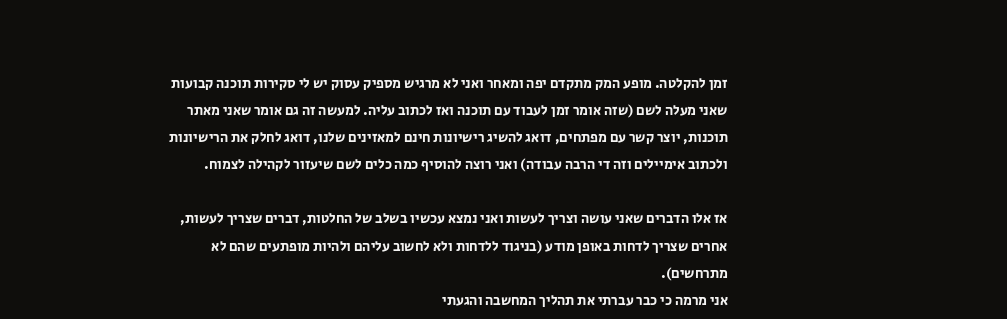זמן להקלטה. מופע המק מתקדם יפה ומאחר ואני לא מרגיש מספיק עסוק יש לי סקירות תוכנה קבועות שאני מעלה לשם (שזה אומר זמן לעבוד עם תוכנה ואז לכתוב עליה. למעשה זה גם אומר שאני מאתר תוכנות, יוצר קשר עם מפתחים, דואג להשיג רישיונות חינם למאזינים שלנו, דואג לחלק את הרישיונות ולכתוב אימיילים וזה די הרבה עבודה) ואני רוצה להוסיף כמה כלים לשם שיעזור לקהילה לצמוח.

אז אלו הדברים שאני עושה וצריך לעשות ואני נמצא עכשיו בשלב של החלטות, דברים שצריך לעשות, אחרים שצריך לדחות באופן מודע (בניגוד ללדחות ולא לחשוב עליהם ולהיות מופתעים שהם לא מתרחשים).
אני מרמה כי כבר עברתי את תהליך המחשבה והגעתי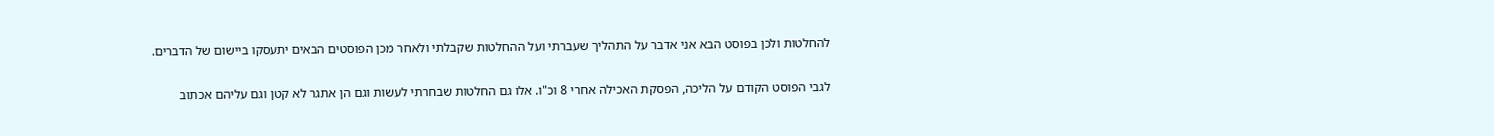להחלטות ולכן בפוסט הבא אני אדבר על התהליך שעברתי ועל ההחלטות שקבלתי ולאחר מכן הפוסטים הבאים יתעסקו ביישום של הדברים.

לגבי הפוסט הקודם על הליכה, הפסקת האכילה אחרי 8 וכ"ו. אלו גם החלטות שבחרתי לעשות וגם הן אתגר לא קטן וגם עליהם אכתוב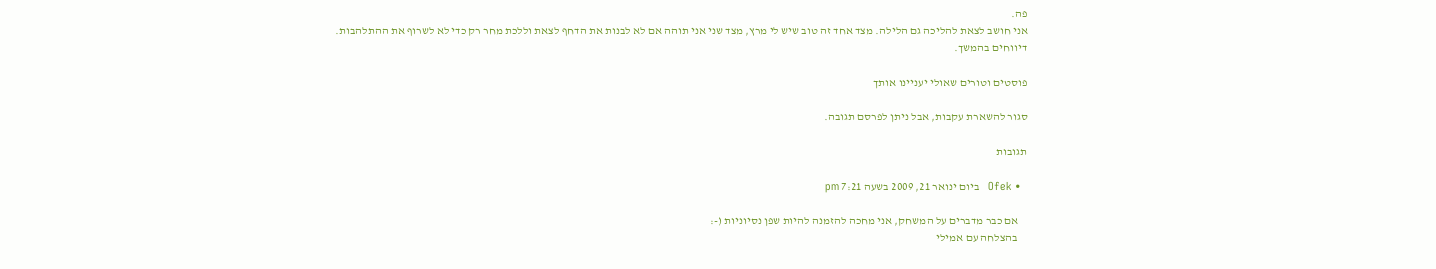פה.
אני חושב לצאת להליכה גם הלילה. מצד אחד זה טוב שיש לי מרץ, מצד שני אני תוהה אם לא לבנות את הדחף לצאת וללכת מחר רק כדי לא לשרוף את ההתלהבות.
דיווחים בהמשך.

פוסטים וטורים שאולי יעניינו אותך

סגור להשארת עקבות, אבל ניתן לפרסם תגובה.

תגובות

  • Ofek   ביום ינואר 21, 2009 בשעה 7:21 pm

    אם כבר מדברים על המשחק, אני מחכה להזמנה להיות שפן נסיוניות (-:
    בהצלחה עם אמילי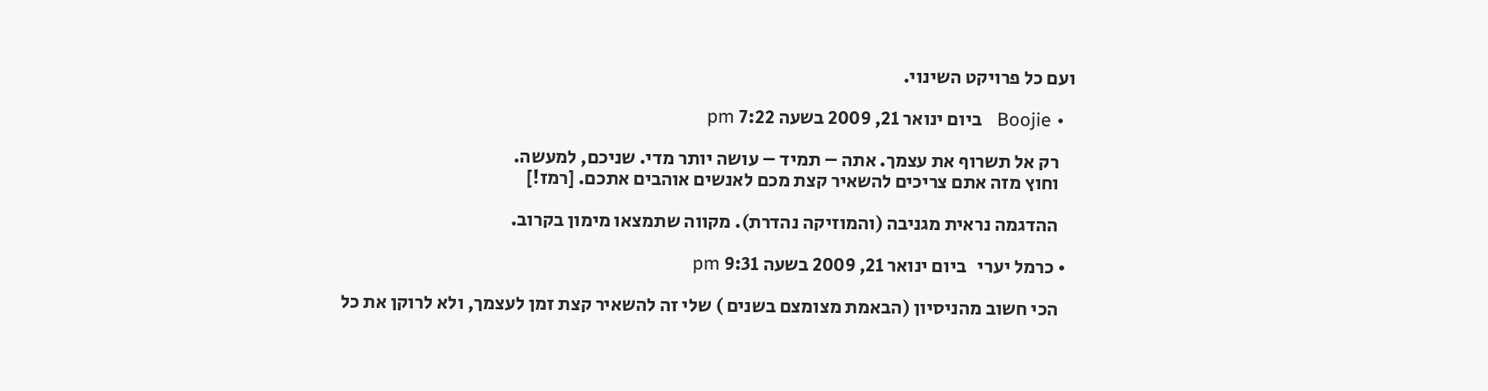ועם כל פרויקט השינוי.

  • Boojie   ביום ינואר 21, 2009 בשעה 7:22 pm

    רק אל תשרוף את עצמך. אתה – תמיד – עושה יותר מדי. שניכם, למעשה.
    וחוץ מזה אתם צריכים להשאיר קצת מכם לאנשים אוהבים אתכם. [רמז!]

    ההדגמה נראית מגניבה (והמוזיקה נהדרת). מקווה שתמצאו מימון בקרוב.

  • כרמל יערי   ביום ינואר 21, 2009 בשעה 9:31 pm

    הכי חשוב מהניסיון (הבאמת מצומצם בשנים ) שלי זה להשאיר קצת זמן לעצמך, ולא לרוקן את כל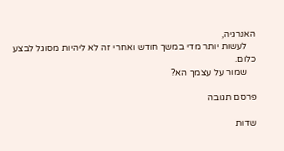האנרגיה,
    לעשות יותר מדי במשך חודש ואחרי זה לא ליהיות מסוגל לבצע כלום.
    שמור על עצמך הא?

פרסם תגובה

שדות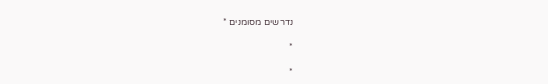נדרשים מסומנים *

*

*